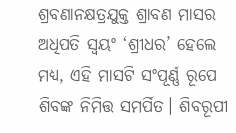ଶ୍ରବଣାନକ୍ଷତ୍ରଯୁକ୍ତ ଶ୍ରାବଣ ମାସର ଅଧିପତି ସ୍ୱୟଂ ‘ଶ୍ରୀଧର’ ହେଲେ ମଧ୍ୟ, ଏହି ମାସଟି ସଂପୂର୍ଣ୍ଣ ରୂପେ ଶିବଙ୍କ ନିମିତ୍ତ ସମର୍ପିତ। ଶିବରୂପୀ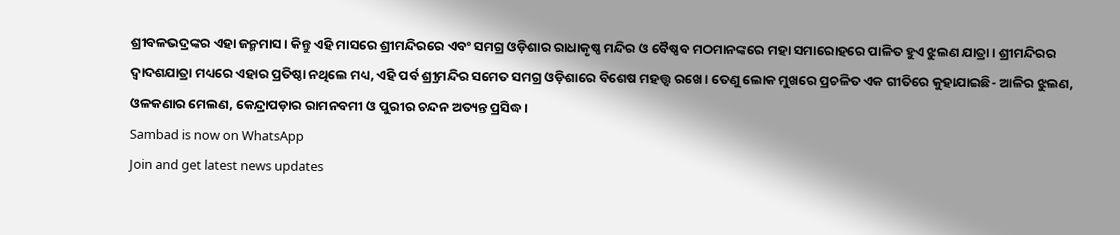ଶ୍ରୀବଳଭଦ୍ରଙ୍କର ଏହା ଜନ୍ମମାସ। କିନ୍ତୁ ଏହି ମାସରେ ଶ୍ରୀମନ୍ଦିରରେ ଏବଂ ସମଗ୍ର ଓଡ଼ିଶାର ରାଧାକୃଷ୍ଣ ମନ୍ଦିର ଓ ବୈଷ୍ଣବ ମଠମାନଙ୍କରେ ମହା ସମାରୋହରେ ପାଳିତ ହୁଏ ଝୁଲଣ ଯାତ୍ରା। ଶ୍ରୀମନ୍ଦିରର ଦ୍ୱାଦଶଯାତ୍ରା ମଧ୍ୟରେ ଏହାର ପ୍ରତିଷ୍ଠା ନଥିଲେ ମଧ୍ୟ, ଏହି ପର୍ବ ଶ୍ର୍ରୀମନ୍ଦିର ସମେତ ସମଗ୍ର ଓଡ଼ିଶାରେ ବିଶେଷ ମହତ୍ତ୍ୱ ରଖେ। ତେଣୁ ଲୋକ ମୁଖରେ ପ୍ରଚଳିତ ଏକ ଗୀତିରେ କୁହାଯାଇଛି- ଆଳିର ଝୁଲଣ, ଓଳକଣାର ମେଲଣ, କେନ୍ଦ୍ରାପଡ଼ାର ରାମନବମୀ ଓ ପୁରୀର ଚନ୍ଦନ ଅତ୍ୟନ୍ତ ପ୍ରସିଦ୍ଧ।
Sambad is now on WhatsApp
Join and get latest news updates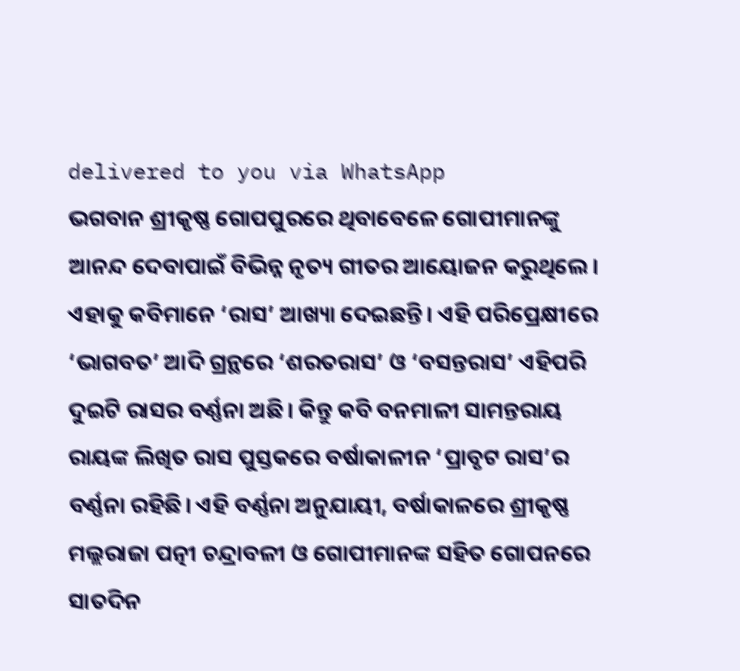delivered to you via WhatsApp
ଭଗବାନ ଶ୍ରୀକୃଷ୍ଣ ଗୋପପୁରରେ ଥିବାବେଳେ ଗୋପୀମାନଙ୍କୁ ଆନନ୍ଦ ଦେବାପାଇଁ ବିଭିନ୍ନ ନୃତ୍ୟ ଗୀତର ଆୟୋଜନ କରୁଥିଲେ। ଏହାକୁ କବିମାନେ ‘ରାସ’ ଆଖ୍ୟା ଦେଇଛନ୍ତି। ଏହି ପରିପ୍ରେକ୍ଷୀରେ ‘ଭାଗବତ’ ଆଦି ଗ୍ରନ୍ଥରେ ‘ଶରତରାସ’ ଓ ‘ବସନ୍ତରାସ’ ଏହିପରି ଦୁଇଟି ରାସର ବର୍ଣ୍ଣନା ଅଛି। କିନ୍ତୁ କବି ବନମାଳୀ ସାମନ୍ତରାୟ ରାୟଙ୍କ ଲିଖିତ ରାସ ପୁସ୍ତକରେ ବର୍ଷାକାଳୀନ ‘ପ୍ରାବୃଟ ରାସ’ର ବର୍ଣ୍ଣନା ରହିଛି। ଏହି ବର୍ଣ୍ଣନା ଅନୁଯାୟୀ, ବର୍ଷାକାଳରେ ଶ୍ରୀକୃଷ୍ଣ ମଲ୍ଲରାଜା ପତ୍ନୀ ଚନ୍ଦ୍ରାବଳୀ ଓ ଗୋପୀମାନଙ୍କ ସହିତ ଗୋପନରେ ସାତଦିନ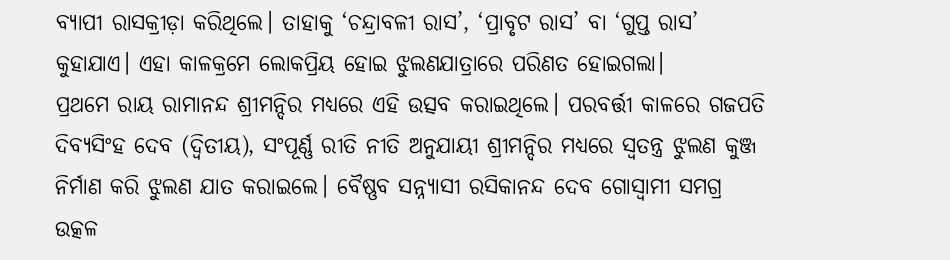ବ୍ୟାପୀ ରାସକ୍ରୀଡ଼ା କରିଥିଲେ। ତାହାକୁ ‘ଚନ୍ଦ୍ରାବଳୀ ରାସ’, ‘ପ୍ରାବୃଟ ରାସ’ ବା ‘ଗୁପ୍ତ ରାସ’ କୁହାଯାଏ। ଏହା କାଳକ୍ରମେ ଲୋକପ୍ରିୟ ହୋଇ ଝୁଲଣଯାତ୍ରାରେ ପରିଣତ ହୋଇଗଲା।
ପ୍ରଥମେ ରାୟ ରାମାନନ୍ଦ ଶ୍ରୀମନ୍ଦିର ମଧ୍ୟରେ ଏହି ଉତ୍ସବ କରାଇଥିଲେ। ପରବର୍ତ୍ତୀ କାଳରେ ଗଜପତି ଦିବ୍ୟସିଂହ ଦେବ (ଦ୍ୱିତୀୟ), ସଂପୂର୍ଣ୍ଣ ରୀତି ନୀତି ଅନୁଯାୟୀ ଶ୍ରୀମନ୍ଦିର ମଧ୍ୟରେ ସ୍ୱତନ୍ତ୍ର ଝୁଲଣ କୁଞ୍ଜ ନିର୍ମାଣ କରି ଝୁଲଣ ଯାତ କରାଇଲେ। ବୈଷ୍ଣବ ସନ୍ନ୍ୟାସୀ ରସିକାନନ୍ଦ ଦେବ ଗୋସ୍ୱାମୀ ସମଗ୍ର ଉତ୍କଳ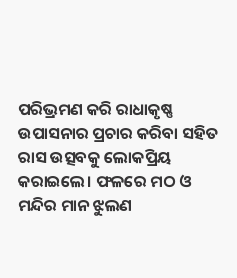ପରିଭ୍ରମଣ କରି ରାଧାକୃଷ୍ଣ ଉପାସନାର ପ୍ରଚାର କରିବା ସହିତ ରାସ ଉତ୍ସବକୁ ଲୋକପ୍ରିୟ କରାଇଲେ। ଫଳରେ ମଠ ଓ ମନ୍ଦିର ମାନ ଝୁଲଣ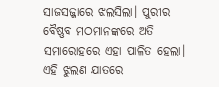ସାଜସଜ୍ଜାରେ ଝଲସିଲା। ପୁରୀର ବୈଷ୍ଣବ ମଠମାନଙ୍କରେ ଅତି ସମାରୋହରେ ଏହା ପାଳିତ ହେଲା।
ଏହି ଝୁଲଣ ଯାତରେ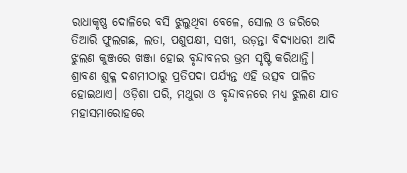ରାଧାକୃଷ୍ଣ ଦୋଳିରେ ବସି ଝୁଲୁଥିବା ବେଳେ, ସୋଲ ଓ ଜରିରେ ତିଆରି ଫୁଲଗଛ, ଲତା, ପଶୁପକ୍ଷୀ, ସଖୀ, ଉଡ଼ନ୍ତା ବିଦ୍ୟାଧରୀ ଆଦି ଝୁଲଣ କୁଞ୍ଜରେ ଖଞ୍ଜା ହୋଇ ବୃନ୍ଦାବନର ଭ୍ରମ ସୃଷ୍ଟି କରିଥାନ୍ତି। ଶ୍ରାବଣ ଶୁକ୍ଳ ଦଶମୀଠାରୁ ପ୍ରତିପଦା ପର୍ଯ୍ୟନ୍ତ ଏହି ଉତ୍ସବ ପାଳିତ ହୋଇଥାଏ। ଓଡ଼ିଶା ପରି, ମଥୁରା ଓ ବୃନ୍ଦାବନରେ ମଧ୍ୟ ଝୁଲଣ ଯାତ ମହାସମାରୋହରେ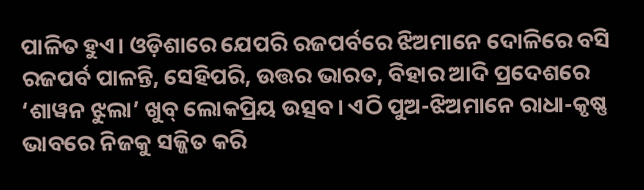ପାଳିତ ହୁଏ। ଓଡ଼ିଶାରେ ଯେପରି ରଜପର୍ବରେ ଝିଅମାନେ ଦୋଳିରେ ବସି ରଜପର୍ବ ପାଳନ୍ତି, ସେହିପରି, ଉତ୍ତର ଭାରତ, ବିହାର ଆଦି ପ୍ରଦେଶରେ ‘ଶାୱନ ଝୁଲା’ ଖୁବ୍ ଲୋକପ୍ରିୟ ଉତ୍ସବ। ଏଠି ପୁଅ-ଝିଅମାନେ ରାଧା-କୃଷ୍ଣ ଭାବରେ ନିଜକୁ ସଜ୍ଜିତ କରି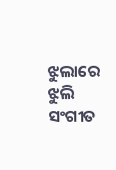ଝୁଲାରେ ଝୁଲି ସଂଗୀତ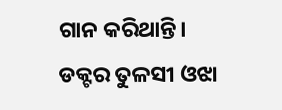ଗାନ କରିଥାନ୍ତି।
ଡକ୍ଟର ତୁଳସୀ ଓଝା